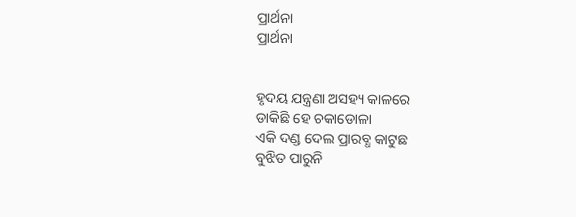ପ୍ରାର୍ଥନା
ପ୍ରାର୍ଥନା


ହୃଦୟ ଯନ୍ତ୍ରଣା ଅସହ୍ୟ କାଳରେ
ଡାକିଛି ହେ ଚକାଡୋଳା
ଏକି ଦଣ୍ଡ ଦେଲ ପ୍ରାରବ୍ଧ କାଟୁଛ
ବୁଝିତ ପାରୁନି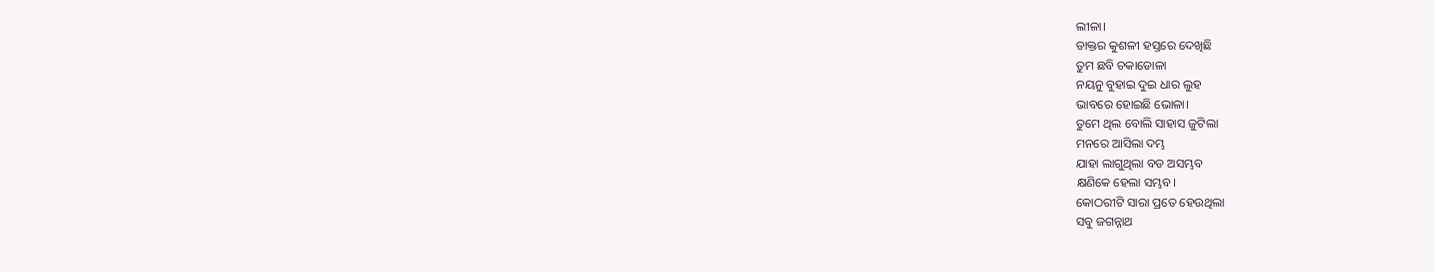ଲୀଳା।
ଡାକ୍ତର କୁଶଳୀ ହସ୍ତରେ ଦେଖିଛି
ତୁମ ଛବି ଚକାଡୋଳା
ନୟନୁ ବୁହାଇ ଦୁଇ ଧାର ଲୁହ
ଭାବରେ ହୋଇଛି ଭୋଳା।
ତୁମେ ଥିଲ ବୋଲି ସାହାସ ଜୁଟିଲା
ମନରେ ଆସିଲା ଦମ୍ଭ
ଯାହା ଲାଗୁଥିଲା ବଡ ଅସମ୍ଭବ
କ୍ଷଣିକେ ହେଲା ସମ୍ଭବ।
କୋଠରୀଟି ସାରା ପ୍ରତେ ହେଉଥିଲା
ସବୁ ଜଗନ୍ନାଥ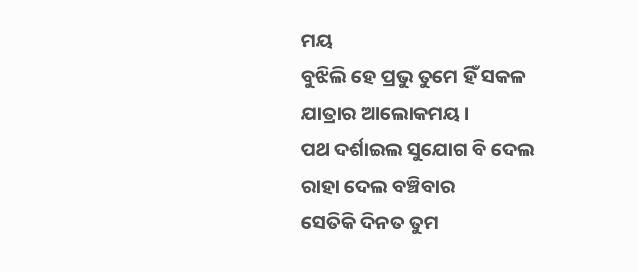ମୟ
ବୁଝିଲି ହେ ପ୍ରଭୁ ତୁମେ ହିଁ ସକଳ
ଯାତ୍ରାର ଆଲୋକମୟ।
ପଥ ଦର୍ଶାଇଲ ସୁଯୋଗ ବି ଦେଲ
ରାହା ଦେଲ ବଞ୍ଚିବାର
ସେତିକି ଦିନତ ତୁମ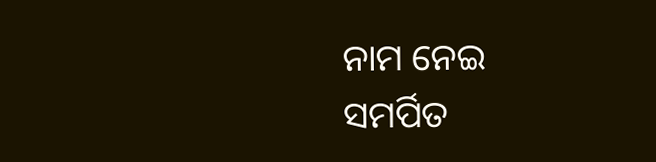ନାମ ନେଇ
ସମର୍ପିତ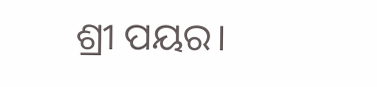ଶ୍ରୀ ପୟର।